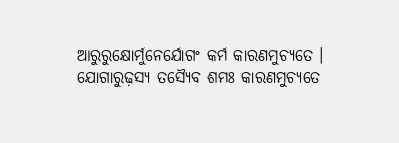ଆରୁରୁକ୍ଷୋର୍ମୁନେର୍ଯୋଗଂ କର୍ମ କାରଣମୁଚ୍ୟତେ ।
ଯୋଗାରୁଢ଼ସ୍ୟ ତସ୍ୟୈବ ଶମଃ କାରଣମୁଚ୍ୟତେ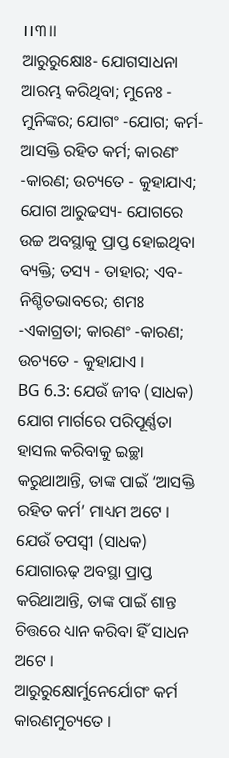।।୩।।
ଆରୁରୁକ୍ଷୋଃ- ଯୋଗସାଧନା ଆରମ୍ଭ କରିଥିବା; ମୁନେଃ - ମୁନିଙ୍କର; ଯୋଗଂ -ଯୋଗ; କର୍ମ-ଆସକ୍ତି ରହିତ କର୍ମ; କାରଣଂ -କାରଣ; ଉଚ୍ୟତେ - କୁହାଯାଏ; ଯୋଗ ଆରୁଢସ୍ୟ- ଯୋଗରେ ଉଚ୍ଚ ଅବସ୍ଥାକୁ ପ୍ରାପ୍ତ ହୋଇଥିବା ବ୍ୟକ୍ତି; ତସ୍ୟ - ତାହାର; ଏବ- ନିଶ୍ଚିତଭାବରେ; ଶମଃ -ଏକାଗ୍ରତା; କାରଣଂ -କାରଣ; ଉଚ୍ୟତେ - କୁହାଯାଏ ।
BG 6.3: ଯେଉଁ ଜୀବ (ସାଧକ) ଯୋଗ ମାର୍ଗରେ ପରିପୂର୍ଣ୍ଣତା ହାସଲ କରିବାକୁ ଇଚ୍ଛା କରୁଥାଆନ୍ତି, ତାଙ୍କ ପାଇଁ ‘ଆସକ୍ତି ରହିତ କର୍ମ’ ମାଧ୍ୟମ ଅଟେ । ଯେଉଁ ତପସ୍ୱୀ (ସାଧକ) ଯୋଗାଋଢ଼ ଅବସ୍ଥା ପ୍ରାପ୍ତ କରିଥାଆନ୍ତି, ତାଙ୍କ ପାଇଁ ଶାନ୍ତ ଚିତ୍ତରେ ଧ୍ୟାନ କରିବା ହିଁ ସାଧନ ଅଟେ ।
ଆରୁରୁକ୍ଷୋର୍ମୁନେର୍ଯୋଗଂ କର୍ମ କାରଣମୁଚ୍ୟତେ ।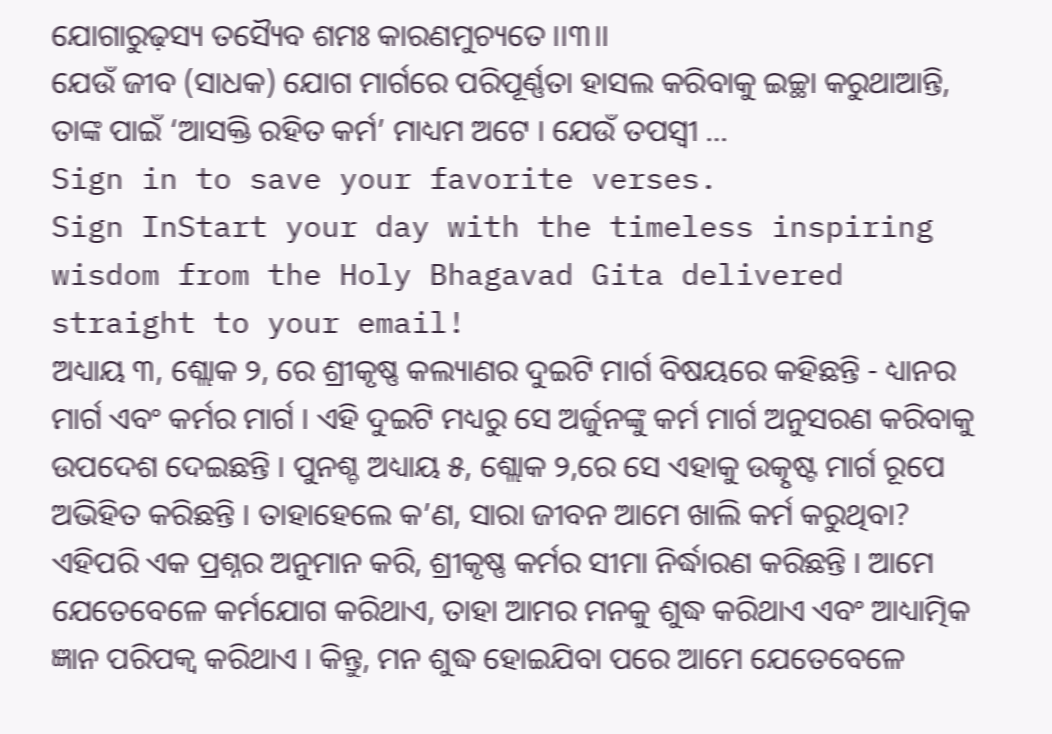ଯୋଗାରୁଢ଼ସ୍ୟ ତସ୍ୟୈବ ଶମଃ କାରଣମୁଚ୍ୟତେ ।।୩।।
ଯେଉଁ ଜୀବ (ସାଧକ) ଯୋଗ ମାର୍ଗରେ ପରିପୂର୍ଣ୍ଣତା ହାସଲ କରିବାକୁ ଇଚ୍ଛା କରୁଥାଆନ୍ତି, ତାଙ୍କ ପାଇଁ ‘ଆସକ୍ତି ରହିତ କର୍ମ’ ମାଧ୍ୟମ ଅଟେ । ଯେଉଁ ତପସ୍ୱୀ …
Sign in to save your favorite verses.
Sign InStart your day with the timeless inspiring wisdom from the Holy Bhagavad Gita delivered straight to your email!
ଅଧ୍ୟାୟ ୩, ଶ୍ଲୋକ ୨, ରେ ଶ୍ରୀକୃଷ୍ଣ କଲ୍ୟାଣର ଦୁଇଟି ମାର୍ଗ ବିଷୟରେ କହିଛନ୍ତି - ଧ୍ୟାନର ମାର୍ଗ ଏବଂ କର୍ମର ମାର୍ଗ । ଏହି ଦୁଇଟି ମଧ୍ୟରୁ ସେ ଅର୍ଜୁନଙ୍କୁ କର୍ମ ମାର୍ଗ ଅନୁସରଣ କରିବାକୁ ଉପଦେଶ ଦେଇଛନ୍ତି । ପୁନଶ୍ଚ ଅଧ୍ୟାୟ ୫, ଶ୍ଲୋକ ୨,ରେ ସେ ଏହାକୁ ଉତ୍କୃଷ୍ଟ ମାର୍ଗ ରୂପେ ଅଭିହିତ କରିଛନ୍ତି । ତାହାହେଲେ କ’ଣ, ସାରା ଜୀବନ ଆମେ ଖାଲି କର୍ମ କରୁଥିବା? ଏହିପରି ଏକ ପ୍ରଶ୍ନର ଅନୁମାନ କରି, ଶ୍ରୀକୃଷ୍ଣ କର୍ମର ସୀମା ନିର୍ଦ୍ଧାରଣ କରିଛନ୍ତି । ଆମେ ଯେତେବେଳେ କର୍ମଯୋଗ କରିଥାଏ, ତାହା ଆମର ମନକୁ ଶୁଦ୍ଧ କରିଥାଏ ଏବଂ ଆଧ୍ୟାତ୍ମିକ ଜ୍ଞାନ ପରିପକ୍ୱ କରିଥାଏ । କିନ୍ତୁ, ମନ ଶୁଦ୍ଧ ହୋଇଯିବା ପରେ ଆମେ ଯେତେବେଳେ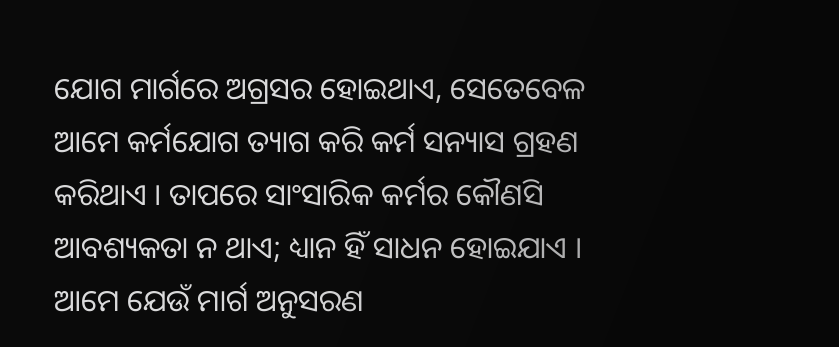ଯୋଗ ମାର୍ଗରେ ଅଗ୍ରସର ହୋଇଥାଏ, ସେତେବେଳ ଆମେ କର୍ମଯୋଗ ତ୍ୟାଗ କରି କର୍ମ ସନ୍ୟାସ ଗ୍ରହଣ କରିଥାଏ । ତାପରେ ସାଂସାରିକ କର୍ମର କୌଣସି ଆବଶ୍ୟକତା ନ ଥାଏ; ଧ୍ୟାନ ହିଁ ସାଧନ ହୋଇଯାଏ ।
ଆମେ ଯେଉଁ ମାର୍ଗ ଅନୁସରଣ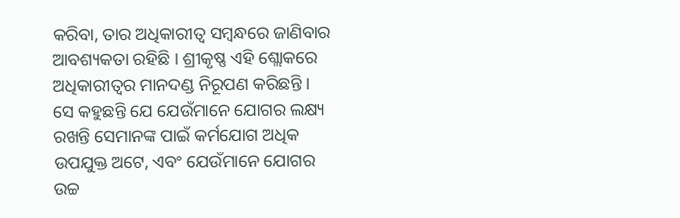କରିବା, ତାର ଅଧିକାରୀତ୍ୱ ସମ୍ବନ୍ଧରେ ଜାଣିବାର ଆବଶ୍ୟକତା ରହିଛି । ଶ୍ରୀକୃଷ୍ଣ ଏହି ଶ୍ଲୋକରେ ଅଧିକାରୀତ୍ୱର ମାନଦଣ୍ଡ ନିରୂପଣ କରିଛନ୍ତି । ସେ କହୁଛନ୍ତି ଯେ ଯେଉଁମାନେ ଯୋଗର ଲକ୍ଷ୍ୟ ରଖନ୍ତି ସେମାନଙ୍କ ପାଇଁ କର୍ମଯୋଗ ଅଧିକ ଉପଯୁକ୍ତ ଅଟେ, ଏବଂ ଯେଉଁମାନେ ଯୋଗର ଉଚ୍ଚ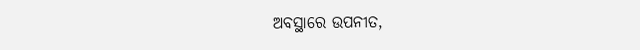ଅବସ୍ଥାରେ ଉପନୀତ,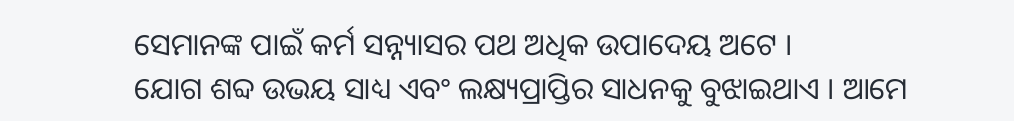ସେମାନଙ୍କ ପାଇଁ କର୍ମ ସନ୍ନ୍ୟାସର ପଥ ଅଧିକ ଉପାଦେୟ ଅଟେ ।
ଯୋଗ ଶବ୍ଦ ଉଭୟ ସାଧ୍ୟ ଏବଂ ଲକ୍ଷ୍ୟପ୍ରାପ୍ତିର ସାଧନକୁ ବୁଝାଇଥାଏ । ଆମେ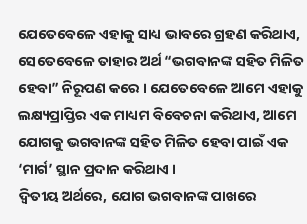ଯେତେବେଳେ ଏହାକୁ ସାଧ୍ୟ ଭାବରେ ଗ୍ରହଣ କରିଥାଏ, ସେତେବେଳେ ତାହାର ଅର୍ଥ “ଭଗବାନଙ୍କ ସହିତ ମିଳିତ ହେବା” ନିରୂପଣ କରେ । ଯେତେବେଳେ ଆମେ ଏହାକୁ ଲକ୍ଷ୍ୟପ୍ରାପ୍ତିର ଏକ ମାଧ୍ୟମ ବିବେଚନା କରିଥାଏ, ଆମେ ଯୋଗକୁ ଭଗବାନଙ୍କ ସହିତ ମିଳିତ ହେବା ପାଇଁ ଏକ ‘ମାର୍ଗ’ ସ୍ଥାନ ପ୍ରଦାନ କରିଥାଏ ।
ଦ୍ୱିତୀୟ ଅର୍ଥରେ, ଯୋଗ ଭଗବାନଙ୍କ ପାଖରେ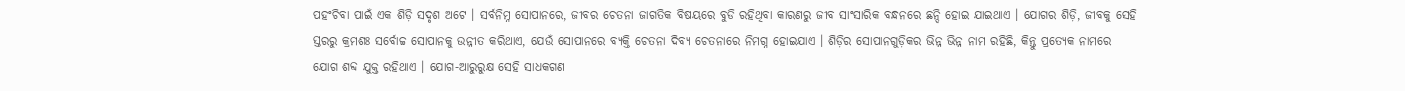ପହଂଚିବା ପାଇଁ ଏକ ଶିଡ଼ି ସଦୃଶ ଅଟେ । ସର୍ବନିମ୍ନ ସୋପାନରେ, ଜୀବର ଚେତନା ଜାଗତିକ ବିଷୟରେ ବୁଡି ରହିଥିବା କାରଣରୁ ଜୀବ ସାଂସାରିକ ବନ୍ଧନରେ ଛନ୍ଦି ହୋଇ ଯାଇଥାଏ । ଯୋଗର ଶିଡ଼ି, ଜୀବକୁ ସେହି ସ୍ତରରୁ କ୍ରମଶଃ ସର୍ବୋଚ୍ଚ ସୋପାନକୁ ଉନ୍ନୀତ କରିଥାଏ, ଯେଉଁ ସୋପାନରେ ବ୍ୟକ୍ତି ଚେତନା ଦିବ୍ୟ ଚେତନାରେ ନିମଗ୍ନ ହୋଇଯାଏ । ଶିଡ଼ିର ସୋପାନଗୁଡ଼ିକର ଭିନ୍ନ ଭିନ୍ନ ନାମ ରହିଛି, କିନ୍ତୁ ପ୍ରତ୍ୟେକ ନାମରେ ଯୋଗ ଶବ୍ଦ ଯୁକ୍ତ ରହିଥାଏ । ଯୋଗ-ଆରୁରୁକ୍ଷ ସେହି ସାଧକଗଣ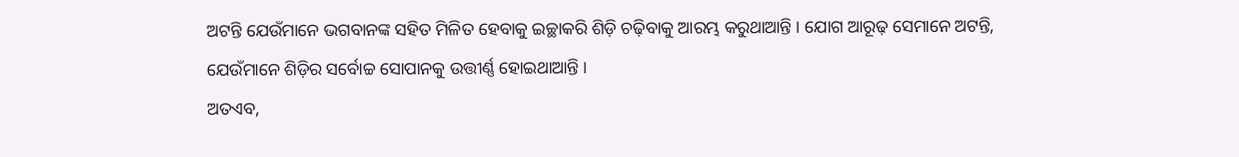ଅଟନ୍ତି ଯେଉଁମାନେ ଭଗବାନଙ୍କ ସହିତ ମିଳିତ ହେବାକୁ ଇଚ୍ଛାକରି ଶିଡ଼ି ଚଢ଼ିବାକୁ ଆରମ୍ଭ କରୁଥାଆନ୍ତି । ଯୋଗ ଆରୂଢ଼ ସେମାନେ ଅଟନ୍ତି, ଯେଉଁମାନେ ଶିଡ଼ିର ସର୍ବୋଚ୍ଚ ସୋପାନକୁ ଉତ୍ତୀର୍ଣ୍ଣ ହୋଇଥାଆନ୍ତି ।
ଅତଏବ,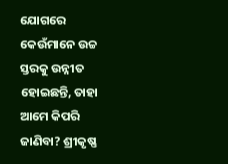ଯୋଗରେ କେଉଁମାନେ ଉଚ୍ଚ ସ୍ତରକୁ ଉନ୍ନୀତ ହୋଇଛନ୍ତି, ତାହା ଆମେ କିପରି ଜାଣିବା? ଶ୍ରୀକୃଷ୍ଣ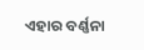ଏହାର ବର୍ଣ୍ଣନା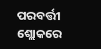ପରବର୍ତ୍ତୀ ଶ୍ଲୋକରେ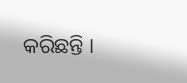କରିଛନ୍ତି ।